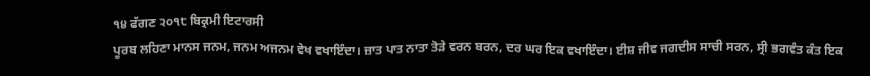੧੪ ਫੱਗਣ ੨੦੧੮ ਬਿਕ੍ਰਮੀ ਇਟਾਰਸੀ
ਪੂਰਬ ਲਹਿਣਾ ਮਾਨਸ ਜਨਮ, ਜਨਮ ਅਜਨਮ ਵੇਖ ਵਖਾਇੰਦਾ। ਜ਼ਾਤ ਪਾਤ ਨਾਤਾ ਤੋੜੇ ਵਰਨ ਬਰਨ, ਦਰ ਘਰ ਇਕ ਵਖਾਇੰਦਾ। ਈਸ਼ ਜੀਵ ਜਗਦੀਸ ਸਾਚੀ ਸਰਨ, ਸ੍ਰੀ ਭਗਵੰਤ ਕੰਤ ਇਕ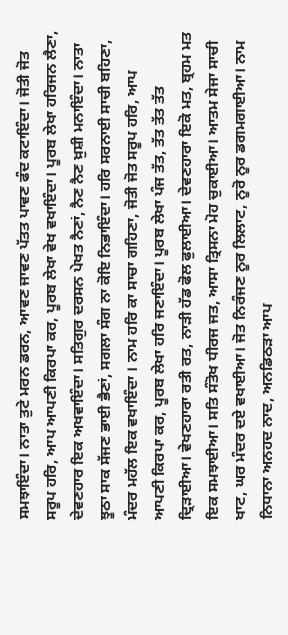ਸਮਝਾਇੰਦਾ। ਨਾਤਾ ਤੁਟੇ ਮਰਨ ਡਰਨ, ਆਵਣ ਜਾਵਣ ਪੱਤਤ ਪਾਵਣ ਫੰਦ ਕਟਾਇੰਦਾ। ਜੋਤੀ ਜੋਤ ਸਰੂਪ ਹਰਿ, ਆਪ ਆਪਣੀ ਕਿਰਪਾ ਕਰ, ਪੂਰਬ ਲੇਖਾ ਵੇਖ ਵਖਾਇੰਦਾ। ਪੂਰਬ ਲੇਖਾ ਹਰਿਜਨ ਲੈਣਾ, ਦੇਵਣਹਾਰ ਇਕ ਅਖਵਾਇੰਦਾ। ਸਤਿਗੁਰ ਦਰਸਨ ਪੇਖਤ ਨੈਣਾਂ, ਨੈਣ ਨੈਣ ਖ਼ੁਸ਼ੀ ਮਨਾਇੰਦਾ। ਨਾਤਾ ਝੂਠਾ ਸਾਕ ਸੱਜਣ ਭਾਈ ਭੈਣਾਂ, ਸਗਲਾ ਸੰਗ ਨਾ ਕੋਇ ਨਿਭਾਇੰਦਾ। ਹਰਿ ਸਰਨਾਈ ਸਾਚੀ ਬਹਿਣਾ, ਮੰਦਰ ਮਹੱਲ ਇਕ ਵਖਾਇੰਦਾ । ਨਾਮ ਹਰਿ ਕਾ ਸਾਚਾ ਗਹਿਣਾ, ਜੋਤੀ ਜੋਤ ਸਰੂਪ ਹਰਿ, ਆਪ ਆਪਣੀ ਕਿਰਪਾ ਕਰ, ਪੂਰਬ ਲੇਖਾ ਹਰਿ ਜਣਾਇੰਦਾ। ਪੂਰਬ ਲੇਖਾ ਪੰਜ ਤੱਤ, ਤੱਤ ਤੱਤ ਤੱਤ ਦ੍ਰਿੜਾਈਆ। ਵੇਖਣਹਾਰਾ ਰਤੀ ਰਤ, ਨਾੜੀ ਹੱਡ ਫੋਲ ਫੁਲਾਈਆ। ਦੇਵਣਹਾਰਾ ਇਕੋ ਮਤ, ਬ੍ਰਹਮ ਮਤ ਇਕ ਸਮਝਾਈਆ। ਸਤਿ ਸੰਤੋਖ ਧੀਰਜ ਜਤ, ਆਸਾ ਤ੍ਰਿਸਨਾ ਮੋਹ ਚੁਕਾਈਆ। ਆਤਮ ਸੇਜਾ ਸਾਚੀ ਖਾਟ, ਘਰ ਮੰਦਰ ਦਏ ਵਖਾਈਆ। ਜੋਤ ਨਿਰੰਜਣ ਨੂਰ ਲਿਲਾਟ, ਨੂਰੋ ਨੂਰ ਡਗਮਗਾਈਆ। ਨਾਮ ਨਿਧਾਨਾ ਅਨਹਦ ਨਾਦ, ਅਨਡਿਠੜਾ ਆਪ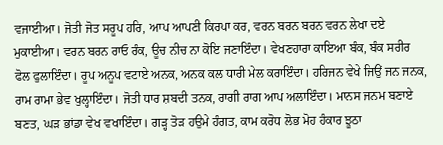ਵਜਾਈਆ। ਜੋਤੀ ਜੋਤ ਸਰੂਪ ਹਰਿ, ਆਪ ਆਪਣੀ ਕਿਰਪਾ ਕਰ, ਵਰਨ ਬਰਨ ਬਰਨ ਵਰਨ ਲੇਖਾ ਦਏ ਮੁਕਾਈਆ। ਵਰਨ ਬਰਨ ਰਾਓ ਰੰਕ, ਊਚ ਨੀਚ ਨਾ ਕੋਇ ਜਣਾਇੰਦਾ। ਵੇਖਣਹਾਰਾ ਕਾਇਆ ਬੰਕ, ਬੰਕ ਸਰੀਰ ਫੋਲ ਫੁਲਾਇੰਦਾ। ਰੂਪ ਅਨੂਪ ਵਟਾਏ ਅਨਕ, ਅਨਕ ਕਲ ਧਾਰੀ ਮੇਲ ਕਰਾਇੰਦਾ। ਹਰਿਜਨ ਵੇਖੇ ਜਿਉਂ ਜਨ ਜਨਕ, ਰਾਮ ਰਾਮਾ ਭੇਵ ਖੁਲ੍ਹਾਇੰਦਾ। ਜੋਤੀ ਧਾਰ ਸ਼ਬਦੀ ਤਨਕ, ਰਾਗੀ ਰਾਗ ਆਪ ਅਲਾਇੰਦਾ। ਮਾਨਸ ਜਨਮ ਬਣਾਏ ਬਣਤ, ਘੜ ਭਾਂਡਾ ਵੇਖ ਵਖਾਇੰਦਾ। ਗੜ੍ਹ ਤੋੜ ਹਉਮੇ ਹੰਗਤ, ਕਾਮ ਕਰੋਧ ਲੋਭ ਮੋਹ ਹੰਕਾਰ ਝੂਠਾ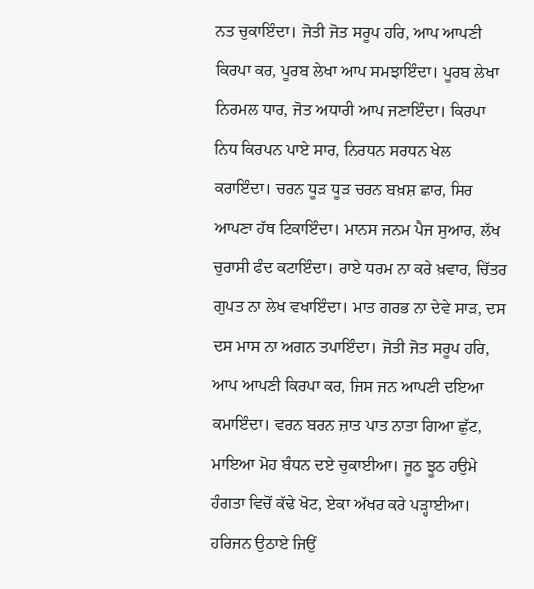ਨਤ ਚੁਕਾਇੰਦਾ। ਜੋਤੀ ਜੋਤ ਸਰੂਪ ਹਰਿ, ਆਪ ਆਪਣੀ ਕਿਰਪਾ ਕਰ, ਪੂਰਬ ਲੇਖਾ ਆਪ ਸਮਝਾਇੰਦਾ। ਪੂਰਬ ਲੇਖਾ ਨਿਰਮਲ ਧਾਰ, ਜੋਤ ਅਧਾਰੀ ਆਪ ਜਣਾਇੰਦਾ। ਕਿਰਪਾ ਨਿਧ ਕਿਰਪਨ ਪਾਏ ਸਾਰ, ਨਿਰਧਨ ਸਰਧਨ ਖੇਲ ਕਰਾਇੰਦਾ। ਚਰਨ ਧੂੜ ਧੂੜ ਚਰਨ ਬਖ਼ਸ਼ ਛਾਰ, ਸਿਰ ਆਪਣਾ ਹੱਥ ਟਿਕਾਇੰਦਾ। ਮਾਨਸ ਜਨਮ ਪੈਜ ਸੁਆਰ, ਲੱਖ ਚੁਰਾਸੀ ਫੰਦ ਕਟਾਇੰਦਾ। ਰਾਏ ਧਰਮ ਨਾ ਕਰੇ ਖ਼ਵਾਰ, ਚਿੱਤਰ ਗੁਪਤ ਨਾ ਲੇਖ ਵਖਾਇੰਦਾ। ਮਾਤ ਗਰਭ ਨਾ ਦੇਵੇ ਸਾੜ, ਦਸ ਦਸ ਮਾਸ ਨਾ ਅਗਨ ਤਪਾਇੰਦਾ। ਜੋਤੀ ਜੋਤ ਸਰੂਪ ਹਰਿ, ਆਪ ਆਪਣੀ ਕਿਰਪਾ ਕਰ, ਜਿਸ ਜਨ ਆਪਣੀ ਦਇਆ ਕਮਾਇੰਦਾ। ਵਰਨ ਬਰਨ ਜ਼ਾਤ ਪਾਤ ਨਾਤਾ ਗਿਆ ਛੁੱਟ, ਮਾਇਆ ਮੋਹ ਬੰਧਨ ਦਏ ਚੁਕਾਈਆ। ਜੂਠ ਝੂਠ ਹਉਮੇ ਹੰਗਤਾ ਵਿਚੋਂ ਕੱਢੇ ਖੋਟ, ਏਕਾ ਅੱਖਰ ਕਰੇ ਪੜ੍ਹਾਈਆ। ਹਰਿਜਨ ਉਠਾਏ ਜਿਉਂ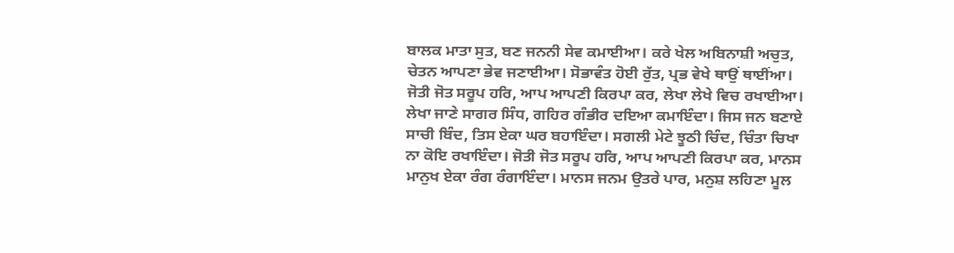ਬਾਲਕ ਮਾਤਾ ਸੁਤ, ਬਣ ਜਨਨੀ ਸੇਵ ਕਮਾਈਆ। ਕਰੇ ਖੇਲ ਅਬਿਨਾਸ਼ੀ ਅਚੁਤ, ਚੇਤਨ ਆਪਣਾ ਭੇਵ ਜਣਾਈਆ। ਸੋਭਾਵੰਤ ਹੋਈ ਰੁੱਤ, ਪ੍ਰਭ ਵੇਖੇ ਥਾਉਂ ਥਾਈਂਆ। ਜੋਤੀ ਜੋਤ ਸਰੂਪ ਹਰਿ, ਆਪ ਆਪਣੀ ਕਿਰਪਾ ਕਰ, ਲੇਖਾ ਲੇਖੇ ਵਿਚ ਰਖਾਈਆ। ਲੇਖਾ ਜਾਣੇ ਸਾਗਰ ਸਿੰਧ, ਗਹਿਰ ਗੰਭੀਰ ਦਇਆ ਕਮਾਇੰਦਾ। ਜਿਸ ਜਨ ਬਣਾਏ ਸਾਚੀ ਬਿੰਦ, ਤਿਸ ਏਕਾ ਘਰ ਬਹਾਇੰਦਾ। ਸਗਲੀ ਮੇਟੇ ਝੂਠੀ ਚਿੰਦ, ਚਿੰਤਾ ਚਿਖਾ ਨਾ ਕੋਇ ਰਖਾਇੰਦਾ। ਜੋਤੀ ਜੋਤ ਸਰੂਪ ਹਰਿ, ਆਪ ਆਪਣੀ ਕਿਰਪਾ ਕਰ, ਮਾਨਸ ਮਾਨੁਖ ਏਕਾ ਰੰਗ ਰੰਗਾਇੰਦਾ। ਮਾਨਸ ਜਨਮ ਉਤਰੇ ਪਾਰ, ਮਨੁਸ਼ ਲਹਿਣਾ ਮੂਲ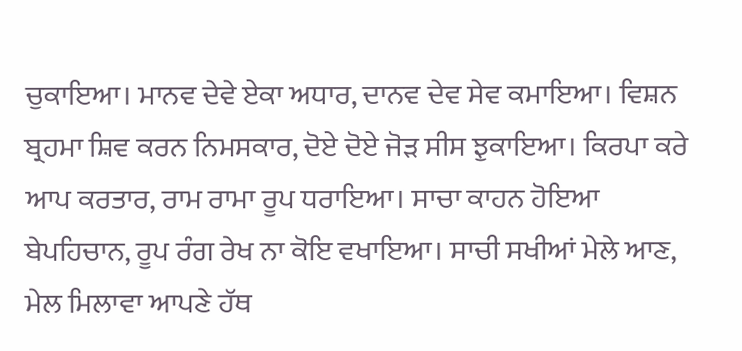ਚੁਕਾਇਆ। ਮਾਨਵ ਦੇਵੇ ਏਕਾ ਅਧਾਰ, ਦਾਨਵ ਦੇਵ ਸੇਵ ਕਮਾਇਆ। ਵਿਸ਼ਨ ਬ੍ਰਹਮਾ ਸ਼ਿਵ ਕਰਨ ਨਿਮਸਕਾਰ, ਦੋਏ ਦੋਏ ਜੋੜ ਸੀਸ ਝੁਕਾਇਆ। ਕਿਰਪਾ ਕਰੇ ਆਪ ਕਰਤਾਰ, ਰਾਮ ਰਾਮਾ ਰੂਪ ਧਰਾਇਆ। ਸਾਚਾ ਕਾਹਨ ਹੋਇਆ ਬੇਪਹਿਚਾਨ, ਰੂਪ ਰੰਗ ਰੇਖ ਨਾ ਕੋਇ ਵਖਾਇਆ। ਸਾਚੀ ਸਖੀਆਂ ਮੇਲੇ ਆਣ, ਮੇਲ ਮਿਲਾਵਾ ਆਪਣੇ ਹੱਥ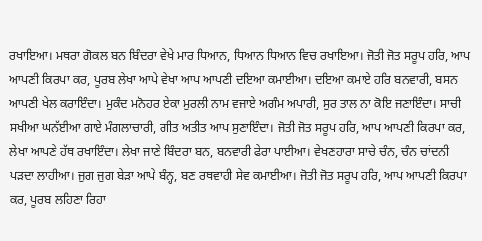ਰਖਾਇਆ। ਮਥਰਾ ਗੋਕਲ ਬਨ ਬਿੰਦਰਾ ਵੇਖੇ ਮਾਰ ਧਿਆਨ, ਧਿਆਨ ਧਿਆਨ ਵਿਚ ਰਖਾਇਆ। ਜੋਤੀ ਜੋਤ ਸਰੂਪ ਹਰਿ, ਆਪ ਆਪਣੀ ਕਿਰਪਾ ਕਰ, ਪੂਰਬ ਲੇਖਾ ਆਪੇ ਵੇਖਾ ਆਪ ਆਪਣੀ ਦਇਆ ਕਮਾਈਆ। ਦਇਆ ਕਮਾਏ ਹਰਿ ਬਨਵਾਰੀ, ਬਸਨ ਆਪਣੀ ਖੇਲ ਕਰਾਇੰਦਾ। ਮੁਕੰਦ ਮਨੋਹਰ ਏਕਾ ਮੁਰਲੀ ਨਾਮ ਵਜਾਏ ਅਗੰਮ ਅਪਾਰੀ, ਸੁਰ ਤਾਲ ਨਾ ਕੋਇ ਜਣਾਇੰਦਾ। ਸਾਚੀ ਸਖੀਆ ਘਨੱਈਆ ਗਾਏ ਮੰਗਲਾਚਾਰੀ, ਗੀਤ ਅਤੀਤ ਆਪ ਸੁਣਾਇੰਦਾ। ਜੋਤੀ ਜੋਤ ਸਰੂਪ ਹਰਿ, ਆਪ ਆਪਣੀ ਕਿਰਪਾ ਕਰ, ਲੇਖਾ ਆਪਣੇ ਹੱਥ ਰਖਾਇੰਦਾ। ਲੇਖਾ ਜਾਣੇ ਬਿੰਦਰਾ ਬਨ, ਬਨਵਾਰੀ ਫੇਰਾ ਪਾਈਆ। ਵੇਖਣਹਾਰਾ ਸਾਚੇ ਚੰਨ, ਚੰਨ ਚਾਂਦਨੀ ਪੜਦਾ ਲਾਹੀਆ। ਜੁਗ ਜੁਗ ਬੇੜਾ ਆਪੇ ਬੰਨ੍ਹ, ਬਣ ਰਥਵਾਹੀ ਸੇਵ ਕਮਾਈਆ। ਜੋਤੀ ਜੋਤ ਸਰੂਪ ਹਰਿ, ਆਪ ਆਪਣੀ ਕਿਰਪਾ ਕਰ, ਪੂਰਬ ਲਹਿਣਾ ਰਿਹਾ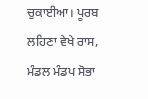ਚੁਕਾਈਆ। ਪੂਰਬ ਲਹਿਣਾ ਵੇਖੇ ਰਾਸ, ਮੰਡਲ ਮੰਡਪ ਸੋਭਾ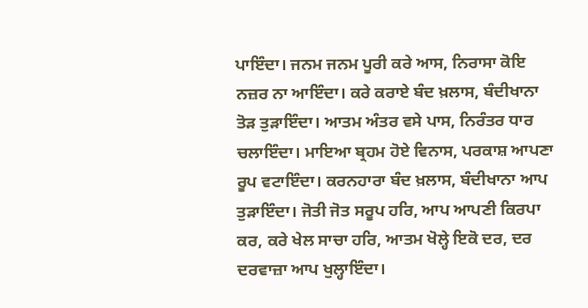ਪਾਇੰਦਾ। ਜਨਮ ਜਨਮ ਪੂਰੀ ਕਰੇ ਆਸ, ਨਿਰਾਸਾ ਕੋਇ ਨਜ਼ਰ ਨਾ ਆਇੰਦਾ। ਕਰੇ ਕਰਾਏ ਬੰਦ ਖ਼ਲਾਸ, ਬੰਦੀਖਾਨਾ ਤੋੜ ਤੁੜਾਇੰਦਾ। ਆਤਮ ਅੰਤਰ ਵਸੇ ਪਾਸ, ਨਿਰੰਤਰ ਧਾਰ ਚਲਾਇੰਦਾ। ਮਾਇਆ ਬ੍ਰਹਮ ਹੋਏ ਵਿਨਾਸ, ਪਰਕਾਸ਼ ਆਪਣਾ ਰੂਪ ਵਟਾਇੰਦਾ। ਕਰਨਹਾਰਾ ਬੰਦ ਖ਼ਲਾਸ, ਬੰਦੀਖਾਨਾ ਆਪ ਤੁੜਾਇੰਦਾ। ਜੋਤੀ ਜੋਤ ਸਰੂਪ ਹਰਿ, ਆਪ ਆਪਣੀ ਕਿਰਪਾ ਕਰ, ਕਰੇ ਖੇਲ ਸਾਚਾ ਹਰਿ, ਆਤਮ ਖੋਲ੍ਹੇ ਇਕੋ ਦਰ, ਦਰ ਦਰਵਾਜ਼ਾ ਆਪ ਖੁਲ੍ਹਾਇੰਦਾ।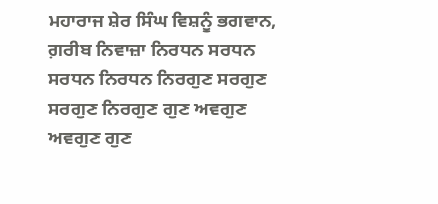ਮਹਾਰਾਜ ਸ਼ੇਰ ਸਿੰਘ ਵਿਸ਼ਨੂੰ ਭਗਵਾਨ, ਗ਼ਰੀਬ ਨਿਵਾਜ਼ਾ ਨਿਰਧਨ ਸਰਧਨ ਸਰਧਨ ਨਿਰਧਨ ਨਿਰਗੁਣ ਸਰਗੁਣ ਸਰਗੁਣ ਨਿਰਗੁਣ ਗੁਣ ਅਵਗੁਣ ਅਵਗੁਣ ਗੁਣ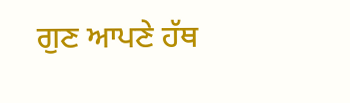ਗੁਣ ਆਪਣੇ ਹੱਥ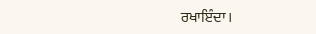ਰਖਾਇੰਦਾ।